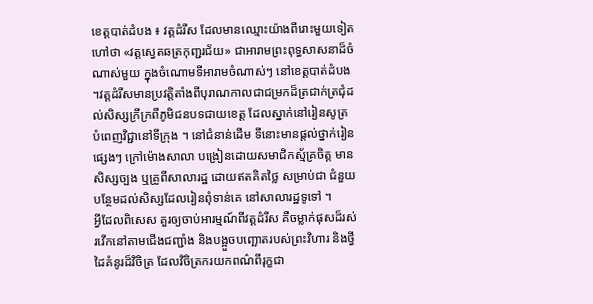ខេត្តបាត់ដំបង ៖ វត្តដំរីស ដែលមានឈ្មោះយ៉ាងពីរោះមួយទៀតហៅថា «វត្តស្វេតឆត្រកុញ្ជរជ័យ» ជាអារាមព្រះពុទ្ធសាសនាដ៏ចំណាស់មួយ ក្នុងចំណោមទីអារាមចំណាស់ៗ នៅខេត្តបាត់ដំបង ។វត្តដំរីសមានប្រវត្តិតាំងពីបុរាណកាលជាជម្រកដ៏ត្រជាក់ត្រជុំដល់សិស្សក្រីក្រពីភូមិជនបទជាយខេត្ត ដែលស្នាក់នៅរៀនសូត្រ បំពេញវិជ្ជានៅទីក្រុង ។ នៅជំនាន់ដើម ទីនោះមានផ្តល់ថ្នាក់រៀន ផ្សេងៗ ក្រៅម៉ោងសាលា បង្រៀនដោយសមាជិកស្ម័គ្រចិត្ត មានសិស្សច្បង ឬគ្រូពីសាលារដ្ឋ ដោយឥតគិតថ្លៃ សម្រាប់ជា ជំនួយបន្ថែមដល់សិស្សដែលរៀនពុំទាន់គេ នៅសាលារដ្ឋទូទៅ ។
អ្វីដែលពិសេស គួរឲ្យចាប់អារម្មណ៍ពីវត្តដំរីស គឺចម្លាក់ផុសដ៏រស់រវើកនៅតាមជើងជញ្ជាំង និងបង្អួចបញ្ឆោតរបស់ព្រះវិហារ និងថ្វីដៃគំនូរដ៏វិចិត្រ ដែលវិចិត្រករយកពណ៌ពីរុក្ខជា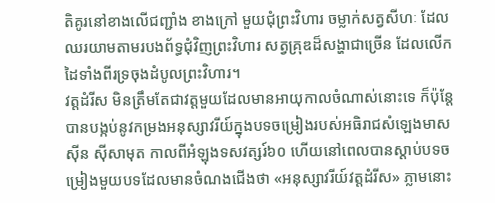តិគូរនៅខាងលើជញ្ជាំង ខាងក្រៅ មួយជុំព្រះវិហារ ចម្លាក់សត្វសីហៈ ដែលឈរយាមតាមរបងព័ទ្ធជុំវិញព្រះវិហារ សត្វគ្រុឌដ៏សង្ហាជាច្រើន ដែលលើកដៃទាំងពីរទ្រចុងដំបូលព្រះវិហារ។
វត្តដំរីស មិនត្រឹមតែជាវត្តមួយដែលមានអាយុកាលចំណាស់នោះទេ ក៏ប៉ុន្តែបានបង្កប់នូវកម្រងអនុស្សាវរីយ៍ក្នុងបទចម្រៀងរបស់អធិរាជសំឡេងមាសស៊ីន ស៊ីសាមុត កាលពីអំឡុងទសវត្សរ៍៦០ ហើយនៅពេលបានស្តាប់បទចម្រៀងមួយបទដែលមានចំណងជើងថា «អនុស្សាវរីយ៍វត្តដំរីស» ភ្លាមនោះ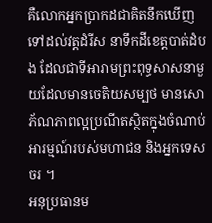គឺលោកអ្នកប្រាកដជាគិតនឹកឃើញទៅដល់វត្តដំរីស នាទឹកដីខេត្តបាត់ដំបង ដែលជាទីអារាមព្រះពុទ្ធសាសនាមួយដែលមានចេតិយសម្បថ មានសោភ័ណភាពល្អប្រណីតស្ថិតក្នុងចំណាប់អារម្មណ៍របស់មហាជន និងអ្នកទេសចរ ។
អនុប្រធានម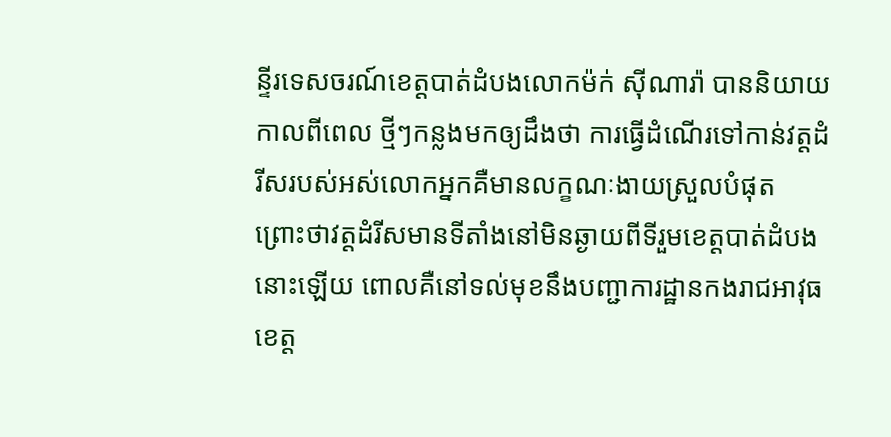ន្ទីរទេសចរណ៍ខេត្តបាត់ដំបងលោកម៉ក់ ស៊ីណារ៉ា បាននិយាយកាលពីពេល ថ្មីៗកន្លងមកឲ្យដឹងថា ការធ្វើដំណើរទៅកាន់វត្តដំរីសរបស់អស់លោកអ្នកគឺមានលក្ខណៈងាយស្រួលបំផុត ព្រោះថាវត្តដំរីសមានទីតាំងនៅមិនឆ្ងាយពីទីរួមខេត្តបាត់ដំបងនោះឡើយ ពោលគឺនៅទល់មុខនឹងបញ្ជាការដ្ឋានកងរាជអាវុធខេត្ត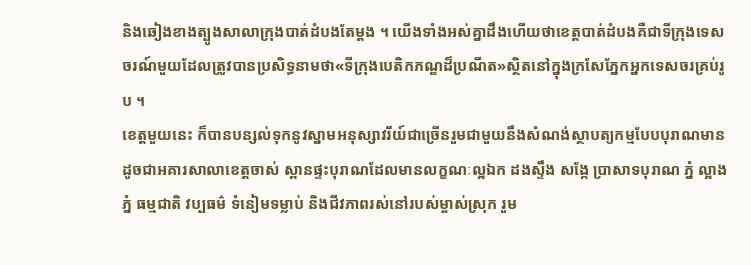និងឆៀងខាងត្បូងសាលាក្រុងបាត់ដំបងតែម្តង ។ យើងទាំងអស់គ្នាដឹងហើយថាខេត្តបាត់ដំបងគឺជាទីក្រុងទេសចរណ៍មួយដែលត្រូវបានប្រសិទ្ធនាមថា«ទីក្រុងបេតិកភណ្ឌដ៏ប្រណីត»ស្ថិតនៅក្នុងក្រសែភ្នែកអ្នកទេសចរគ្រប់រូប ។
ខេត្តមួយនេះ ក៏បានបន្សល់ទុកនូវស្នាមអនុស្សាវរីយ៍ជាច្រើនរួមជាមួយនឹងសំណង់ស្ថាបត្យកម្មបែបបុរាណមានដូចជាអគារសាលាខេត្តចាស់ ស្ពានផ្ទះបុរាណដែលមានលក្ខណៈល្អឯក ដងស្ទឹង សង្កែ ប្រាសាទបុរាណ ភ្នំ ល្អាងភ្នំ ធម្មជាតិ វប្បធម៌ ទំនៀមទម្លាប់ និងជីវភាពរស់នៅរបស់ម្ចាស់ស្រុក រួម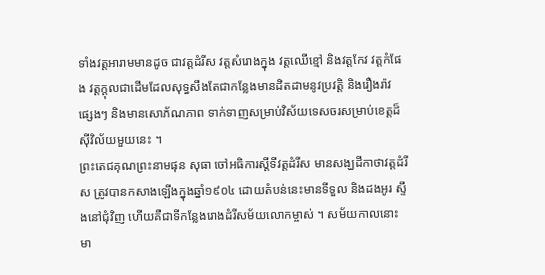ទាំងវត្តអារាមមានដូច ជាវត្តដំរីស វត្តសំរោងក្នុង វត្តឈើខ្មៅ និងវត្តកែវ វត្តកំផែង វត្តក្តុលជាដើមដែលសុទ្ធសឹងតែជាកន្លែងមានដិតដាមនូវប្រវត្តិ និងរឿងរ៉ាវ ផ្សេងៗ និងមានសោភ័ណភាព ទាក់ទាញសម្រាប់វិស័យទេសចរសម្រាប់ខេត្តដ៏ស៊ីវិល័យមួយនេះ ។
ព្រះតេជគុណព្រះនាមផុន សុធា ចៅអធិការស្តីទីវត្តដំរីស មានសង្ឃដីកាថាវត្តដំរីស ត្រូវបានកសាងឡើងក្នុងឆ្នាំ១៩០៤ ដោយតំបន់នេះមានទីទួល និងដងអូរ ស្ទឹងនៅជុំវិញ ហើយគឺជាទីកន្លែងរោងដំរីសម័យលោកម្ចាស់ ។ សម័យកាលនោះមា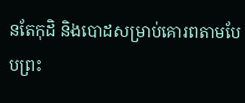នតែកុដិ និងបោដសម្រាប់គោរពតាមបែបព្រះ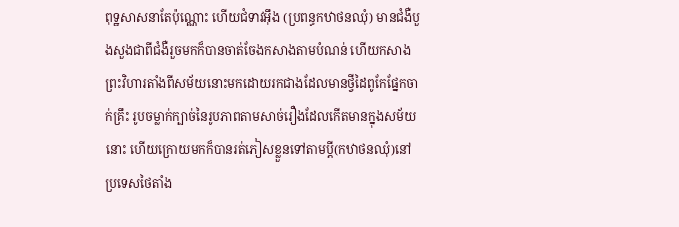ពុទ្ឋសាសនាតែប៉ុណ្ណោះ ហើយជំទាវអុឹង (ប្រពន្ធកឋាថនឈុំ) មានជំងឺបួងសួងជាពីជំងឺរួចមកក៏បានចាត់ចែងកសាងតាមបំណន់ ហើយកសាងព្រះវិហារតាំងពីសម័យនោះមកដោយរកជាងដែលមានថ្វីដៃពូកែផ្នែកចាក់គ្រឹះ រូបចម្លាក់ក្បាច់នៃរូបភាពតាមសាច់រឿងដែលកើតមានក្នុងសម័យនោះ ហើយក្រោយមកក៏បានរត់ភៀសខ្លួនទៅតាមប្តី(កឋាថនឈុំ)នៅប្រទេសថៃតាំង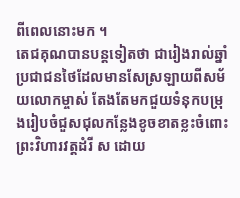ពីពេលនោះមក ។
តេជគុណបានបន្តទៀតថា ជារៀងរាល់ឆ្នាំ ប្រជាជនថៃដែលមានសែស្រឡាយពីសម័យលោកម្ចាស់ តែងតែមកជួយទំនុកបម្រុងរៀបចំជួសជុលកន្លែងខូចខាតខ្លះចំពោះព្រះវិហារវត្តដំរី ស ដោយ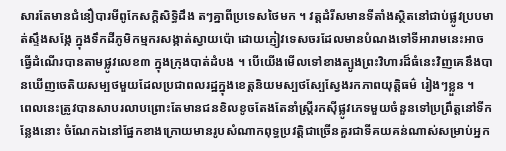សារតែមានជំនឿបារមីពូកែសក្តិសិទ្ធិដឹង តៗគ្នាពីប្រទេសថៃមក ។ វត្តដំរីសមានទីតាំងស្ថិតនៅជាប់ផ្លូវប្របមាត់ស្ទឹងសង្កែ ក្នុងទឹកដីភូមិកម្មករសង្កាត់ស្វាយប៉ោ ដោយភ្ញៀវទេសចរដែលមានបំណងទៅទីអារាមនេះអាចធ្វើដំណើរបានតាមផ្លូវលេខ៣ ក្នុងក្រុងបាត់ដំបង ។ បើយើងមើលទៅខាងត្បូងព្រះវិហារដ៏ធំនេះវិញគេនឹងបានឃើញចេតិយសម្បថមួយដែលប្រជាពលរដ្ឋក្នុងខេត្តនិយមស្បថស្បែស្វែងរកភាពយុត្តិធម៌ រៀងៗខ្លួន ។
ពេលនេះត្រូវបានសាបរលាបព្រោះតែមានជនខិលខូចតែងតែនាំស្ត្រីរកស៊ីផ្លូវភេទមួយចំនួនទៅប្រព្រឹត្តនៅទីកន្លែងនោះ ចំណែកឯនៅផ្នែកខាងក្រោយមានរូបសំណាកពុទ្ធប្រវត្តិជាច្រើនគួរជាទីគយគន់ណាស់សម្រាប់អ្នក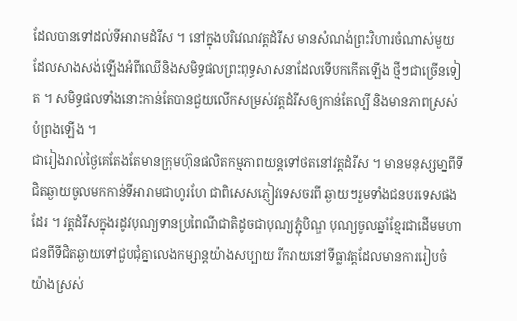ដែលបានទៅដល់ទីអារាមដំរីស ។ នៅក្នុងបរិវេណវត្តដំរីស មានសំណង់ព្រះវិហារចំណាស់មួយដែលសាងសង់ឡើងអំពីឈើនិងសមិទ្ធផលព្រះពុទ្ធសាសនាដែលទើបកកើតឡើង ថ្មីៗជាច្រើនទៀត ។ សមិទ្ធផលទាំងនោះកាន់តែបានជួយលើកសម្រស់វត្តដំរីសឲ្យកាន់តែល្បី និងមានភាពស្រស់បំព្រងឡើង ។
ជារៀងរាល់ថ្ងៃគេតែងតែមានក្រុមហ៊ុនផលិតកម្មភាពយន្តទៅថតនៅវត្តដំរីស ។ មានមនុស្សមា្នពីទីជិតឆ្ងាយចូលមកកាន់ទីអារាមជាហូរហែ ជាពិសេសភ្ញៀវទេសចរពី ឆ្ងាយៗរួមទាំងជនបរទេសផងដែរ ។ វត្តដំរីសក្នុងរដូវបុណ្យទានប្រពៃណីជាតិដូចជាបុណ្យភ្ជុំបិណ្ឌ បុណ្យចូលឆ្នាំខ្មែរជាដើមមហាជនពីទីជិតឆ្ងាយទៅជួបជុំគ្នាលេងកម្សាន្តយ៉ាងសប្បាយ រីករាយនៅទីធ្លាវត្តដែលមានការរៀបចំយ៉ាងស្រស់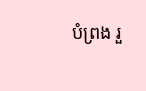បំព្រង រួ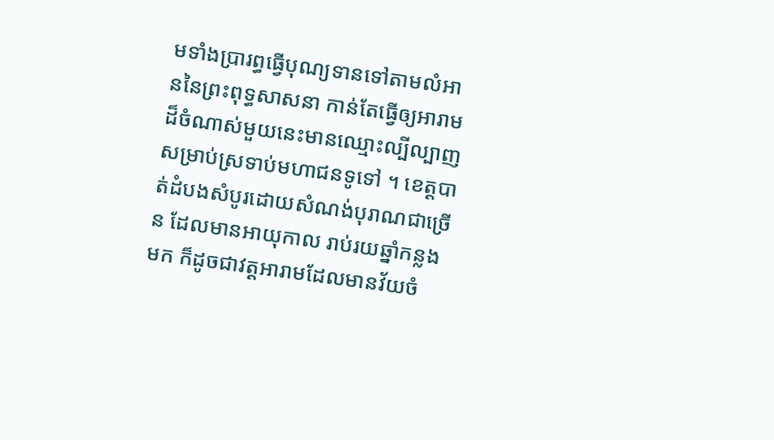មទាំងប្រារព្ធធ្វើបុណ្យទានទៅតាមលំអាននៃព្រះពុទ្ធសាសនា កាន់តែធ្វើឲ្យអារាមដ៏ចំណាស់មួយនេះមានឈ្មោះល្បីល្បាញសម្រាប់ស្រទាប់មហាជនទូទៅ ។ ខេត្តបាត់ដំបងសំបូរដោយសំណង់បុរាណជាច្រើន ដែលមានអាយុកាល រាប់រយឆ្នាំកន្លងមក ក៏ដូចជាវត្តអារាមដែលមានវ័យចំ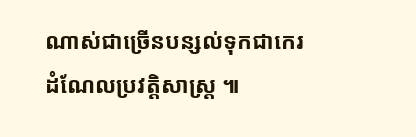ណាស់ជាច្រើនបន្សល់ទុកជាកេរដំណែលប្រវត្តិសាស្ត្រ ៕